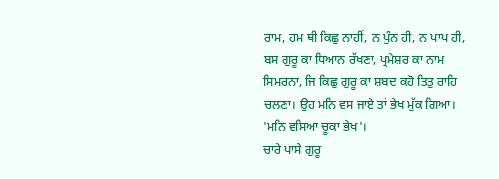ਰਾਮ, ਹਮ ਥੀ ਕਿਛੁ ਨਾਹੀਂ, ਨ ਪੁੰਨ ਹੀ, ਨ ਪਾਪ ਹੀ, ਬਸ ਗੁਰੂ ਕਾ ਧਿਆਨ ਰੱਖਣਾ, ਪ੍ਰਮੇਸ਼ਰ ਕਾ ਨਾਮ ਸਿਮਰਨਾ, ਜਿ ਕਿਛੁ ਗੁਰੂ ਕਾ ਸ਼ਬਦ ਕਹੋ ਤਿਤੁ ਰਾਹਿ ਚਲਣਾ। ਉਹ ਮਨਿ ਵਸ ਜਾਏ ਤਾਂ ਭੇਖ ਮੁੱਕ ਗਿਆ। 'ਮਨਿ ਵਸਿਆ ਚੂਕਾ ਭੇਖ'।
ਚਾਰੇ ਪਾਸੇ ਗੁਰੂ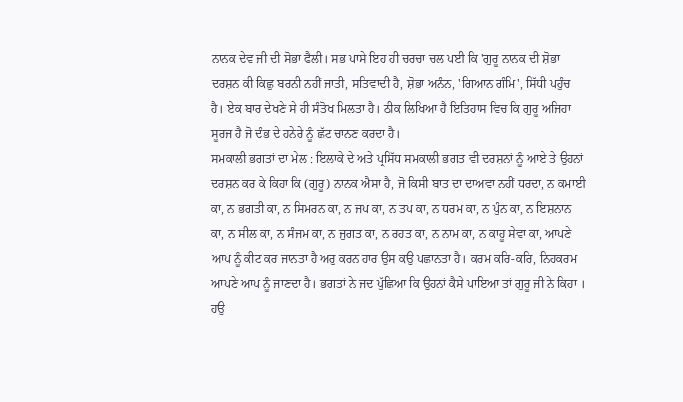ਨਾਨਕ ਦੇਵ ਜੀ ਦੀ ਸੋਭਾ ਫੈਲੀ। ਸਭ ਪਾਸੇ ਇਹ ਹੀ ਚਰਚਾ ਚਲ ਪਈ ਕਿ 'ਗੁਰੂ ਨਾਨਕ ਦੀ ਸ਼ੋਭਾ ਦਰਸ਼ਨ ਕੀ ਕਿਛੁ ਬਰਨੀ ਨਹੀਂ ਜਾਤੀ, ਸਤਿਵਾਦੀ ਹੈ, ਸ਼ੋਭਾ ਅਨੰਨ, 'ਗਿਆਨ ਗੰਮਿ', ਸਿੱਧੀ ਪਹੁੰਚ ਹੈ। ਏਕ ਬਾਰ ਦੇਖਣੇ ਸੇ ਹੀ ਸੰਤੋਖ ਮਿਲਤਾ ਹੈ। ਠੀਕ ਲਿਖਿਆ ਹੈ ਇਤਿਹਾਸ ਵਿਚ ਕਿ ਗੁਰੂ ਅਜਿਹਾ ਸੂਰਜ ਹੈ ਜੋ ਦੰਭ ਦੇ ਹਨੇਰੇ ਨੂੰ ਛੱਟ ਚਾਨਣ ਕਰਦਾ ਹੈ।
ਸਮਕਾਲੀ ਭਗਤਾਂ ਦਾ ਮੇਲ : ਇਲਾਕੇ ਦੇ ਅਤੇ ਪ੍ਰਸਿੱਧ ਸਮਕਾਲੀ ਭਗਤ ਵੀ ਦਰਸ਼ਨਾਂ ਨੂੰ ਆਏ ਤੇ ਉਹਨਾਂ ਦਰਸ਼ਨ ਕਰ ਕੇ ਕਿਹਾ ਕਿ (ਗੁਰੂ) ਨਾਨਕ ਐਸਾ ਹੈ, ਜੋ ਕਿਸੀ ਬਾਤ ਦਾ ਦਾਅਵਾ ਨਹੀਂ ਧਰਦਾ, ਨ ਕਮਾਈ ਕਾ, ਨ ਭਗਤੀ ਕਾ, ਨ ਸਿਮਰਨ ਕਾ, ਨ ਜਪ ਕਾ, ਨ ਤਪ ਕਾ, ਨ ਧਰਮ ਕਾ, ਨ ਪੁੰਨ ਕਾ, ਨ ਇਸ਼ਨਾਨ ਕਾ, ਨ ਸੀਲ ਕਾ, ਨ ਸੰਜਮ ਕਾ, ਨ ਜੁਗਤ ਕਾ, ਨ ਰਹਤ ਕਾ, ਨ ਨਾਮ ਕਾ, ਨ ਕਾਹੂ ਸੇਵਾ ਕਾ, ਆਪਣੇ ਆਪ ਨੂੰ ਕੀਟ ਕਰ ਜਾਨਤਾ ਹੈ ਅਰੁ ਕਰਨ ਹਾਰ ਉਸ ਕਉ ਪਛਾਨਤਾ ਹੈ। ਕਰਮ ਕਰਿ-ਕਰਿ, ਨਿਹਕਰਮ ਆਪਣੇ ਆਪ ਨੂੰ ਜਾਣਦਾ ਹੈ। ਭਗਤਾਂ ਨੇ ਜਦ ਪੁੱਛਿਆ ਕਿ ਉਹਨਾਂ ਕੈਸੇ ਪਾਇਆ ਤਾਂ ਗੁਰੂ ਜੀ ਨੇ ਕਿਹਾ ।
ਹਉ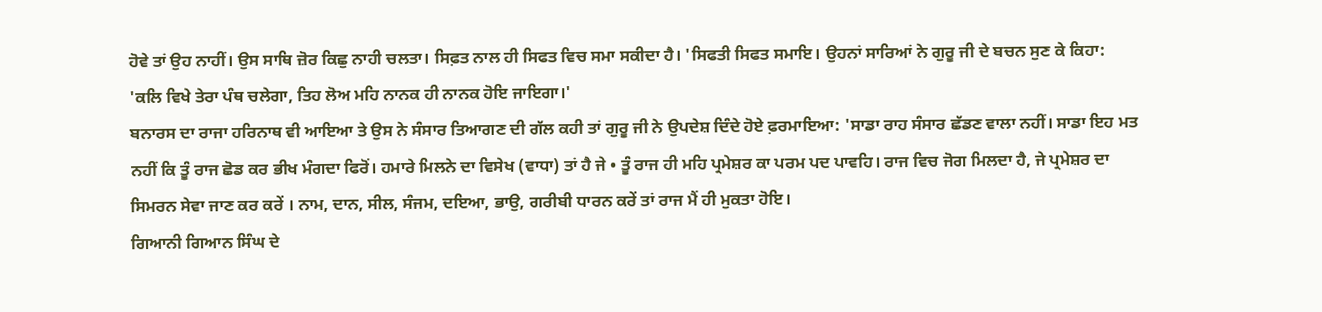ਹੋਵੇ ਤਾਂ ਉਹ ਨਾਹੀਂ। ਉਸ ਸਾਥਿ ਜ਼ੋਰ ਕਿਛੁ ਨਾਹੀ ਚਲਤਾ। ਸਿਫ਼ਤ ਨਾਲ ਹੀ ਸਿਫਤ ਵਿਚ ਸਮਾ ਸਕੀਦਾ ਹੈ। 'ਸਿਫਤੀ ਸਿਫਤ ਸਮਾਇ। ਉਹਨਾਂ ਸਾਰਿਆਂ ਨੇ ਗੁਰੂ ਜੀ ਦੇ ਬਚਨ ਸੁਣ ਕੇ ਕਿਹਾ: 'ਕਲਿ ਵਿਖੇ ਤੇਰਾ ਪੰਥ ਚਲੇਗਾ, ਤਿਹ ਲੋਅ ਮਹਿ ਨਾਨਕ ਹੀ ਨਾਨਕ ਹੋਇ ਜਾਇਗਾ।'
ਬਨਾਰਸ ਦਾ ਰਾਜਾ ਹਰਿਨਾਥ ਵੀ ਆਇਆ ਤੇ ਉਸ ਨੇ ਸੰਸਾਰ ਤਿਆਗਣ ਦੀ ਗੱਲ ਕਹੀ ਤਾਂ ਗੁਰੂ ਜੀ ਨੇ ਉਪਦੇਸ਼ ਦਿੰਦੇ ਹੋਏ ਫ਼ਰਮਾਇਆ: 'ਸਾਡਾ ਰਾਹ ਸੰਸਾਰ ਛੱਡਣ ਵਾਲਾ ਨਹੀਂ। ਸਾਡਾ ਇਹ ਮਤ ਨਹੀਂ ਕਿ ਤੂੰ ਰਾਜ ਛੋਡ ਕਰ ਭੀਖ ਮੰਗਦਾ ਫਿਰੋਂ। ਹਮਾਰੇ ਮਿਲਨੇ ਦਾ ਵਿਸੇਖ (ਵਾਧਾ) ਤਾਂ ਹੈ ਜੇ • ਤੂੰ ਰਾਜ ਹੀ ਮਹਿ ਪ੍ਰਮੇਸ਼ਰ ਕਾ ਪਰਮ ਪਦ ਪਾਵਹਿ। ਰਾਜ ਵਿਚ ਜੋਗ ਮਿਲਦਾ ਹੈ, ਜੇ ਪ੍ਰਮੇਸ਼ਰ ਦਾ ਸਿਮਰਨ ਸੇਵਾ ਜਾਣ ਕਰ ਕਰੇਂ । ਨਾਮ, ਦਾਨ, ਸੀਲ, ਸੰਜਮ, ਦਇਆ, ਭਾਉ, ਗਰੀਬੀ ਧਾਰਨ ਕਰੇਂ ਤਾਂ ਰਾਜ ਮੈਂ ਹੀ ਮੁਕਤਾ ਹੋਇ।
ਗਿਆਨੀ ਗਿਆਨ ਸਿੰਘ ਦੇ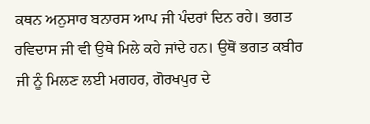ਕਥਨ ਅਨੁਸਾਰ ਬਨਾਰਸ ਆਪ ਜੀ ਪੰਦਰਾਂ ਦਿਨ ਰਹੇ। ਭਗਤ ਰਵਿਦਾਸ ਜੀ ਵੀ ਉਥੇ ਮਿਲੇ ਕਹੇ ਜਾਂਦੇ ਹਨ। ਉਥੋਂ ਭਗਤ ਕਬੀਰ ਜੀ ਨੂੰ ਮਿਲਣ ਲਈ ਮਗਹਰ, ਗੋਰਖਪੁਰ ਦੇ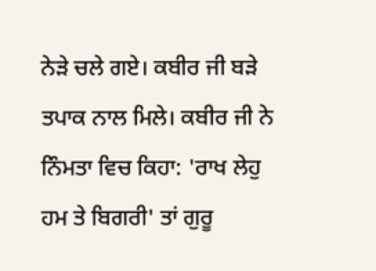ਨੇੜੇ ਚਲੇ ਗਏ। ਕਬੀਰ ਜੀ ਬੜੇ ਤਪਾਕ ਨਾਲ ਮਿਲੇ। ਕਬੀਰ ਜੀ ਨੇ ਨਿੰਮਤਾ ਵਿਚ ਕਿਹਾ: 'ਰਾਖ ਲੇਹੁ ਹਮ ਤੇ ਬਿਗਰੀ' ਤਾਂ ਗੁਰੂ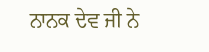ਨਾਨਕ ਦੇਵ ਜੀ ਨੇ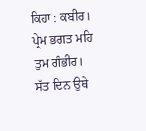ਕਿਹਾ : ਕਬੀਰ। ਪ੍ਰੇਮ ਭਗਤ ਮਹਿ ਤੁਮ ਗੰਭੀਰ। ਸੱਤ ਦਿਨ ਉਥੇ